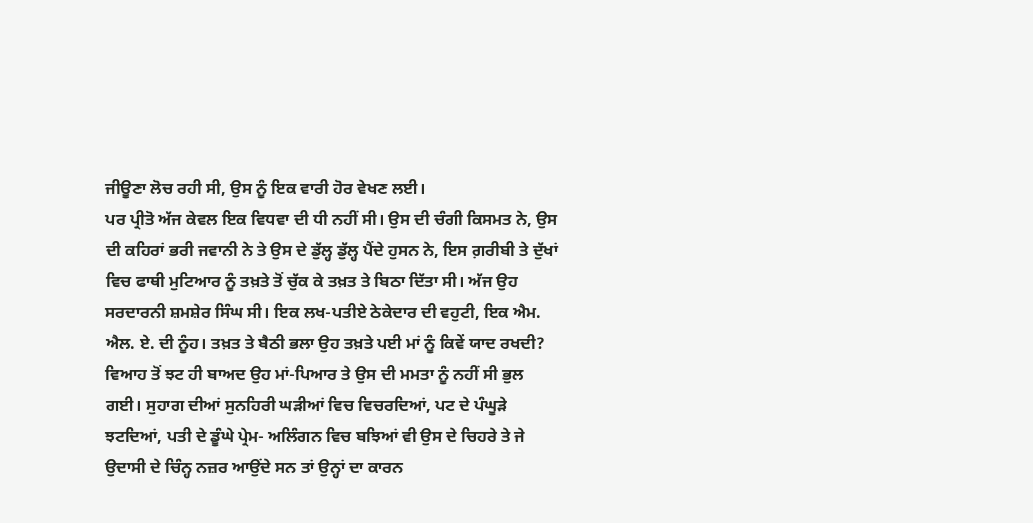ਜੀਊਣਾ ਲੋਚ ਰਹੀ ਸੀ, ਉਸ ਨੂੰ ਇਕ ਵਾਰੀ ਹੋਰ ਵੇਖਣ ਲਈ।
ਪਰ ਪ੍ਰੀਤੋ ਅੱਜ ਕੇਵਲ ਇਕ ਵਿਧਵਾ ਦੀ ਧੀ ਨਹੀਂ ਸੀ। ਉਸ ਦੀ ਚੰਗੀ ਕਿਸਮਤ ਨੇ, ਉਸ ਦੀ ਕਹਿਰਾਂ ਭਰੀ ਜਵਾਨੀ ਨੇ ਤੇ ਉਸ ਦੇ ਡੁੱਲ੍ਹ ਡੁੱਲ੍ਹ ਪੈਂਦੇ ਹੁਸਨ ਨੇ, ਇਸ ਗ਼ਰੀਬੀ ਤੇ ਦੁੱਖਾਂ ਵਿਚ ਫਾਥੀ ਮੁਟਿਆਰ ਨੂੰ ਤਖ਼ਤੇ ਤੋਂ ਚੁੱਕ ਕੇ ਤਖ਼ਤ ਤੇ ਬਿਠਾ ਦਿੱਤਾ ਸੀ। ਅੱਜ ਉਹ ਸਰਦਾਰਨੀ ਸ਼ਮਸ਼ੇਰ ਸਿੰਘ ਸੀ। ਇਕ ਲਖ-ਪਤੀਏ ਠੇਕੇਦਾਰ ਦੀ ਵਹੁਟੀ, ਇਕ ਐਮ. ਐਲ. ਏ. ਦੀ ਨੂੰਹ। ਤਖ਼ਤ ਤੇ ਬੈਠੀ ਭਲਾ ਉਹ ਤਖ਼ਤੇ ਪਈ ਮਾਂ ਨੂੰ ਕਿਵੇਂ ਯਾਦ ਰਖਦੀ? ਵਿਆਹ ਤੋਂ ਝਟ ਹੀ ਬਾਅਦ ਉਹ ਮਾਂ-ਪਿਆਰ ਤੇ ਉਸ ਦੀ ਮਮਤਾ ਨੂੰ ਨਹੀਂ ਸੀ ਭੁਲ ਗਈ। ਸੁਹਾਗ ਦੀਆਂ ਸੁਨਹਿਰੀ ਘੜੀਆਂ ਵਿਚ ਵਿਚਰਦਿਆਂ, ਪਟ ਦੇ ਪੰਘੂੜੇ ਝਟਦਿਆਂ, ਪਤੀ ਦੇ ਡੂੰਘੇ ਪ੍ਰੇਮ- ਅਲਿੰਗਨ ਵਿਚ ਬਝਿਆਂ ਵੀ ਉਸ ਦੇ ਚਿਹਰੇ ਤੇ ਜੇ ਉਦਾਸੀ ਦੇ ਚਿੰਨ੍ਹ ਨਜ਼ਰ ਆਉਂਦੇ ਸਨ ਤਾਂ ਉਨ੍ਹਾਂ ਦਾ ਕਾਰਨ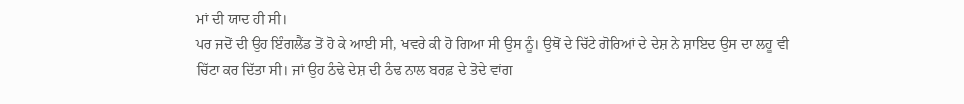ਮਾਂ ਦੀ ਯਾਦ ਹੀ ਸੀ।
ਪਰ ਜਦੋਂ ਦੀ ਉਹ ਇੰਗਲੈਂਡ ਤੋਂ ਹੋ ਕੇ ਆਈ ਸੀ, ਖਵਰੇ ਕੀ ਹੋ ਗਿਆ ਸੀ ਉਸ ਨੂੰ। ਉਥੋਂ ਦੇ ਚਿੱਟੇ ਗੋਰਿਆਂ ਦੇ ਦੇਸ਼ ਨੇ ਸ਼ਾਇਦ ਉਸ ਦਾ ਲਹੂ ਵੀ ਚਿੱਟਾ ਕਰ ਦਿੱਤਾ ਸੀ। ਜਾਂ ਉਹ ਠੰਢੇ ਦੇਸ਼ ਦੀ ਠੰਢ ਨਾਲ ਬਰਫ਼ ਦੇ ਤੋਦੇ ਵਾਂਗ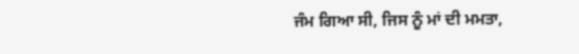ਜੰਮ ਗਿਆ ਸੀ, ਜਿਸ ਨੂੰ ਮਾਂ ਦੀ ਮਮਤਾ,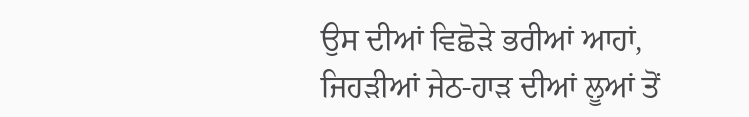ਉਸ ਦੀਆਂ ਵਿਛੋੜੇ ਭਰੀਆਂ ਆਹਾਂ, ਜਿਹੜੀਆਂ ਜੇਠ-ਹਾੜ ਦੀਆਂ ਲੂਆਂ ਤੋਂ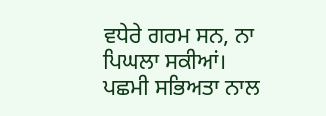ਵਧੇਰੇ ਗਰਮ ਸਨ, ਨਾ ਪਿਘਲਾ ਸਕੀਆਂ। ਪਛਮੀ ਸਭਿਅਤਾ ਨਾਲ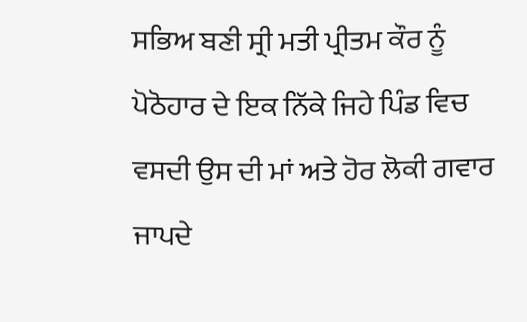ਸਭਿਅ ਬਣੀ ਸ੍ਰੀ ਮਤੀ ਪ੍ਰੀਤਮ ਕੌਰ ਨੂੰ ਪੋਠੋਹਾਰ ਦੇ ਇਕ ਨਿੱਕੇ ਜਿਹੇ ਪਿੰਡ ਵਿਚ ਵਸਦੀ ਉਸ ਦੀ ਮਾਂ ਅਤੇ ਹੋਰ ਲੋਕੀ ਗਵਾਰ ਜਾਪਦੇ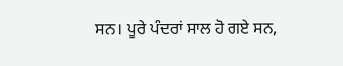ਸਨ। ਪੂਰੇ ਪੰਦਰਾਂ ਸਾਲ ਹੋ ਗਏ ਸਨ,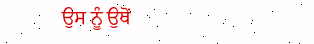ਉਸ ਨੂੰ ਉਥੋਂ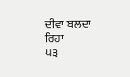ਦੀਵਾ ਬਲਦਾ ਰਿਹਾ
੫੩